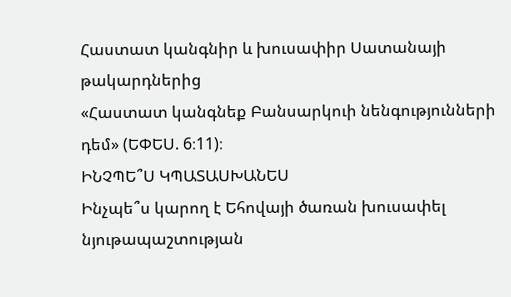Հաստատ կանգնիր և խուսափիր Սատանայի թակարդներից
«Հաստատ կանգնեք Բանսարկուի նենգությունների դեմ» (ԵՓԵՍ. 6։11)։
ԻՆՉՊԵ՞Ս ԿՊԱՏԱՍԽԱՆԵՍ
Ինչպե՞ս կարող է Եհովայի ծառան խուսափել նյութապաշտության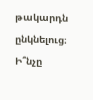թակարդն ընկնելուց։
Ի՞նչը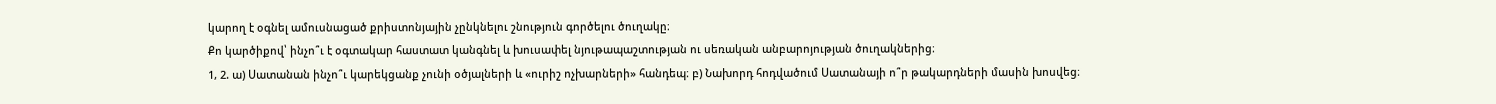կարող է օգնել ամուսնացած քրիստոնյային չընկնելու շնություն գործելու ծուղակը։
Քո կարծիքով՝ ինչո՞ւ է օգտակար հաստատ կանգնել և խուսափել նյութապաշտության ու սեռական անբարոյության ծուղակներից։
1, 2. ա) Սատանան ինչո՞ւ կարեկցանք չունի օծյալների և «ուրիշ ոչխարների» հանդեպ։ բ) Նախորդ հոդվածում Սատանայի ո՞ր թակարդների մասին խոսվեց։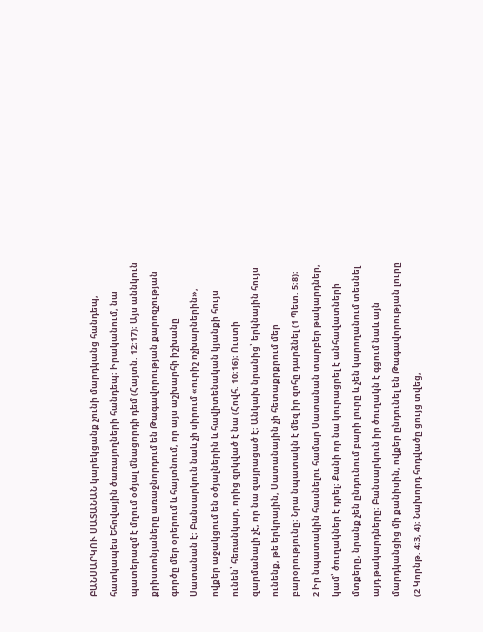ԲԱՆՍԱՐԿՈՒ ՍԱՏԱՆԱՆ կարեկցանք չունի մարդկանց հանդեպ, հատկապես Եհովային ծառայողների հանդեպ։ Իրականում, նա պատերազմ է մղում օծյալ մնացորդի դեմ (Հայտն. 12։17)։ Այս աննկուն քրիստոնյաները առաջնորդում են Թագավորության քարոզչության գործը մեր օրերում և հայտնում, որ այս աշխարհի իշխանը Սատանան է։ Բանսարկուն նաև չի սիրում «ուրիշ ոչխարներին», ովքեր աջակցում են օծյալներին և հավիտենական կյանքի հույս ունեն՝ հեռանկար, որից զրկված է նա (Հովհ. 10։16)։ Ուստի զարմանալի չէ, որ նա զայրացած է։ Անկախ նրանից՝ երկնային հույս ունենք, թե երկրային, Սատանային չի հետաքրքրում մեր բարօրությունը։ Նրա նպատակն է մեզ իր զոհը դարձնել (1 Պետ. 5։8)։
2 Իր նպատակին հասնելու համար Սատանան տարբեր թակարդներ, կամ՝ ծուղակներ է դրել։ Քանի որ նա կուրացրել է անհավատների մտքերը, նրանք չեն ընդունում բարի լուրը և չեն կարողանում տեսնել այդ թակարդները։ Բանսարկուն իր ծուղակն է գցում նաև այն մարդկանցից մի քանիսին, ովքեր ընդունել են Թագավորության լուրը (2 Կորնթ. 4։3, 4)։ Նախորդ հոդվածը ցույց տվեց,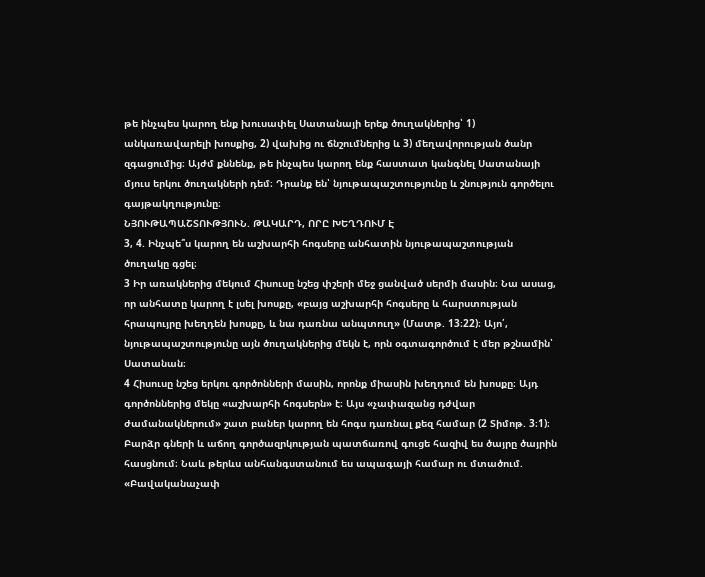թե ինչպես կարող ենք խուսափել Սատանայի երեք ծուղակներից՝ 1) անկառավարելի խոսքից, 2) վախից ու ճնշումներից և 3) մեղավորության ծանր զգացումից։ Այժմ քննենք, թե ինչպես կարող ենք հաստատ կանգնել Սատանայի մյուս երկու ծուղակների դեմ։ Դրանք են՝ նյութապաշտությունը և շնություն գործելու գայթակղությունը։
ՆՅՈՒԹԱՊԱՇՏՈՒԹՅՈՒՆ. ԹԱԿԱՐԴ, ՈՐԸ ԽԵՂԴՈՒՄ Է
3, 4. Ինչպե՞ս կարող են աշխարհի հոգսերը անհատին նյութապաշտության ծուղակը գցել։
3 Իր առակներից մեկում Հիսուսը նշեց փշերի մեջ ցանված սերմի մասին։ Նա ասաց, որ անհատը կարող է լսել խոսքը, «բայց աշխարհի հոգսերը և հարստության հրապույրը խեղդեն խոսքը, և նա դառնա անպտուղ» (Մատթ. 13։22)։ Այո՛, նյութապաշտությունը այն ծուղակներից մեկն է, որն օգտագործում է մեր թշնամին՝ Սատանան։
4 Հիսուսը նշեց երկու գործոնների մասին, որոնք միասին խեղդում են խոսքը։ Այդ գործոններից մեկը «աշխարհի հոգսերն» է։ Այս «չափազանց դժվար ժամանակներում» շատ բաներ կարող են հոգս դառնալ քեզ համար (2 Տիմոթ. 3։1)։ Բարձր գների և աճող գործազրկության պատճառով գուցե հազիվ ես ծայրը ծայրին հասցնում։ Նաև թերևս անհանգստանում ես ապագայի համար ու մտածում. «Բավականաչափ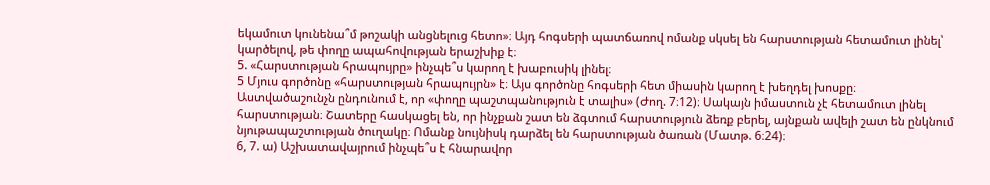եկամուտ կունենա՞մ թոշակի անցնելուց հետո»։ Այդ հոգսերի պատճառով ոմանք սկսել են հարստության հետամուտ լինել՝ կարծելով, թե փողը ապահովության երաշխիք է։
5. «Հարստության հրապույրը» ինչպե՞ս կարող է խաբուսիկ լինել։
5 Մյուս գործոնը «հարստության հրապույրն» է։ Այս գործոնը հոգսերի հետ միասին կարող է խեղդել խոսքը։ Աստվածաշունչն ընդունում է, որ «փողը պաշտպանություն է տալիս» (Ժող. 7։12)։ Սակայն իմաստուն չէ հետամուտ լինել հարստության։ Շատերը հասկացել են, որ ինչքան շատ են ձգտում հարստություն ձեռք բերել, այնքան ավելի շատ են ընկնում նյութապաշտության ծուղակը։ Ոմանք նույնիսկ դարձել են հարստության ծառան (Մատթ. 6։24)։
6, 7. ա) Աշխատավայրում ինչպե՞ս է հնարավոր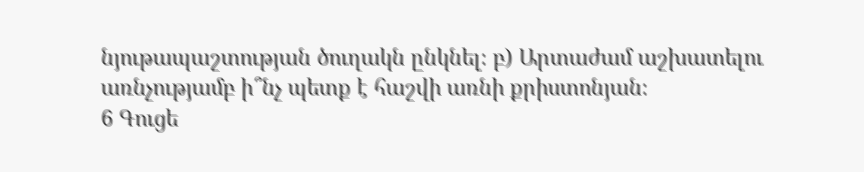նյութապաշտության ծուղակն ընկնել։ բ) Արտաժամ աշխատելու առնչությամբ ի՞նչ պետք է հաշվի առնի քրիստոնյան։
6 Գուցե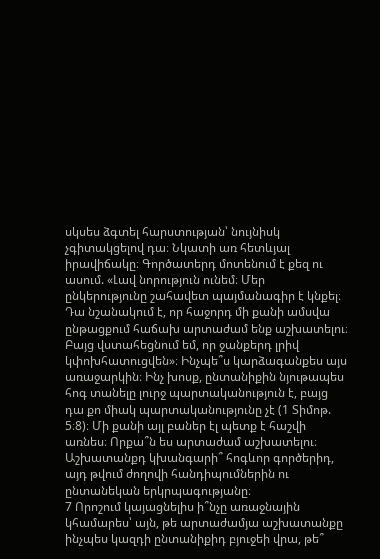սկսես ձգտել հարստության՝ նույնիսկ չգիտակցելով դա։ Նկատի առ հետևյալ իրավիճակը։ Գործատերդ մոտենում է քեզ ու ասում. «Լավ նորություն ունեմ։ Մեր ընկերությունը շահավետ պայմանագիր է կնքել։ Դա նշանակում է, որ հաջորդ մի քանի ամսվա ընթացքում հաճախ արտաժամ ենք աշխատելու։ Բայց վստահեցնում եմ, որ ջանքերդ լրիվ կփոխհատուցվեն»։ Ինչպե՞ս կարձագանքես այս առաջարկին։ Ինչ խոսք, ընտանիքին նյութապես հոգ տանելը լուրջ պարտականություն է, բայց դա քո միակ պարտականությունը չէ (1 Տիմոթ. 5։8)։ Մի քանի այլ բաներ էլ պետք է հաշվի առնես։ Որքա՞ն ես արտաժամ աշխատելու։ Աշխատանքդ կխանգարի՞ հոգևոր գործերիդ, այդ թվում ժողովի հանդիպումներին ու ընտանեկան երկրպագությանը։
7 Որոշում կայացնելիս ի՞նչը առաջնային կհամարես՝ այն, թե արտաժամյա աշխատանքը ինչպես կազդի ընտանիքիդ բյուջեի վրա, թե՞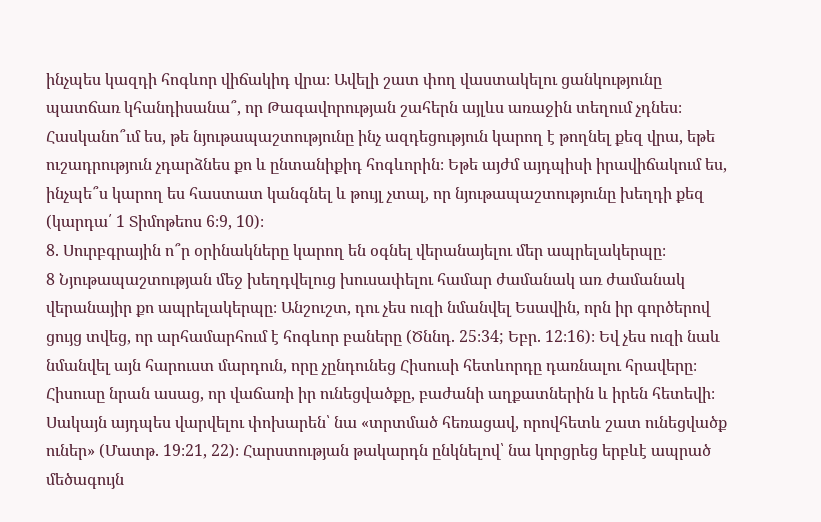ինչպես կազդի հոգևոր վիճակիդ վրա։ Ավելի շատ փող վաստակելու ցանկությունը պատճառ կհանդիսանա՞, որ Թագավորության շահերն այլևս առաջին տեղում չդնես։ Հասկանո՞ւմ ես, թե նյութապաշտությունը ինչ ազդեցություն կարող է թողնել քեզ վրա, եթե ուշադրություն չդարձնես քո և ընտանիքիդ հոգևորին։ Եթե այժմ այդպիսի իրավիճակում ես, ինչպե՞ս կարող ես հաստատ կանգնել և թույլ չտալ, որ նյութապաշտությունը խեղդի քեզ (կարդա՛ 1 Տիմոթեոս 6։9, 10)։
8. Սուրբգրային ո՞ր օրինակները կարող են օգնել վերանայելու մեր ապրելակերպը։
8 Նյութապաշտության մեջ խեղդվելուց խուսափելու համար ժամանակ առ ժամանակ վերանայիր քո ապրելակերպը։ Անշուշտ, դու չես ուզի նմանվել Եսավին, որն իր գործերով ցույց տվեց, որ արհամարհում է հոգևոր բաները (Ծննդ. 25։34; Եբր. 12։16)։ Եվ չես ուզի նաև նմանվել այն հարուստ մարդուն, որը չընդունեց Հիսուսի հետևորդը դառնալու հրավերը։ Հիսուսը նրան ասաց, որ վաճառի իր ունեցվածքը, բաժանի աղքատներին և իրեն հետեվի։ Սակայն այդպես վարվելու փոխարեն՝ նա «տրտմած հեռացավ, որովհետև շատ ունեցվածք ուներ» (Մատթ. 19։21, 22)։ Հարստության թակարդն ընկնելով՝ նա կորցրեց երբևէ ապրած մեծագույն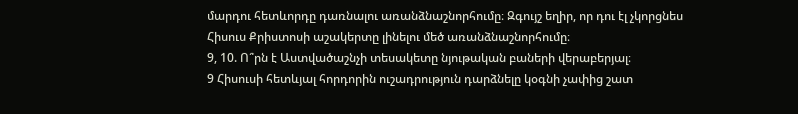մարդու հետևորդը դառնալու առանձնաշնորհումը։ Զգույշ եղիր, որ դու էլ չկորցնես Հիսուս Քրիստոսի աշակերտը լինելու մեծ առանձնաշնորհումը։
9, 10. Ո՞րն է Աստվածաշնչի տեսակետը նյութական բաների վերաբերյալ։
9 Հիսուսի հետևյալ հորդորին ուշադրություն դարձնելը կօգնի չափից շատ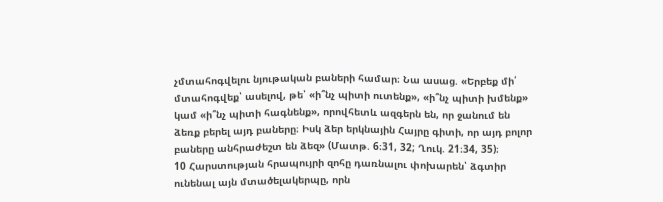չմտահոգվելու նյութական բաների համար։ Նա ասաց. «Երբեք մի՛ մտահոգվեք՝ ասելով, թե՝ «ի՞նչ պիտի ուտենք», «ի՞նչ պիտի խմենք» կամ «ի՞նչ պիտի հագնենք», որովհետև ազգերն են, որ ջանում են ձեռք բերել այդ բաները։ Իսկ ձեր երկնային Հայրը գիտի, որ այդ բոլոր բաները անհրաժեշտ են ձեզ» (Մատթ. 6։31, 32; Ղուկ. 21։34, 35)։
10 Հարստության հրապույրի զոհը դառնալու փոխարեն՝ ձգտիր ունենալ այն մտածելակերպը, որն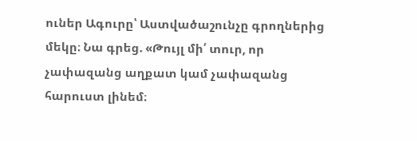ուներ Ագուրը՝ Աստվածաշունչը գրողներից մեկը։ Նա գրեց. «Թույլ մի՛ տուր, որ չափազանց աղքատ կամ չափազանց հարուստ լինեմ։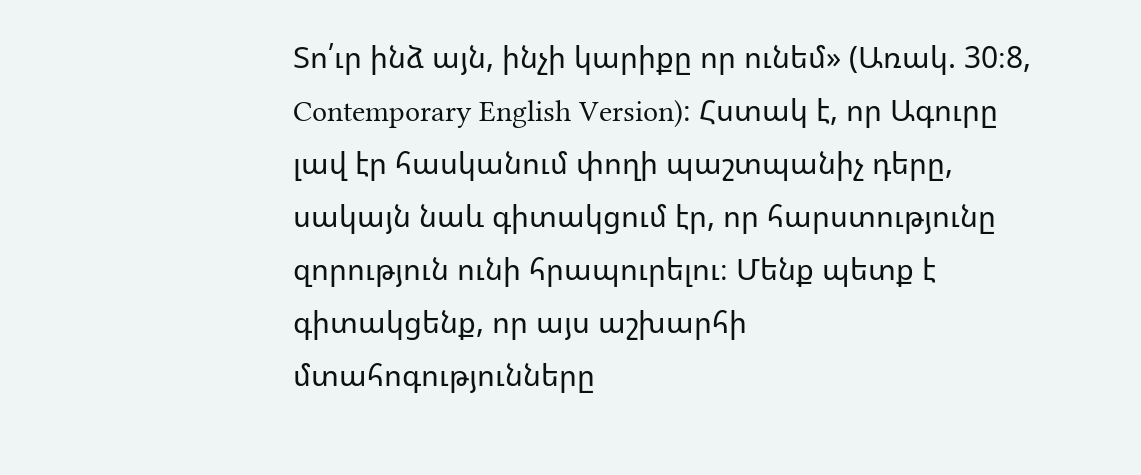Տո՛ւր ինձ այն, ինչի կարիքը որ ունեմ» (Առակ. 30։8, Contemporary English Version)։ Հստակ է, որ Ագուրը լավ էր հասկանում փողի պաշտպանիչ դերը, սակայն նաև գիտակցում էր, որ հարստությունը զորություն ունի հրապուրելու։ Մենք պետք է գիտակցենք, որ այս աշխարհի մտահոգությունները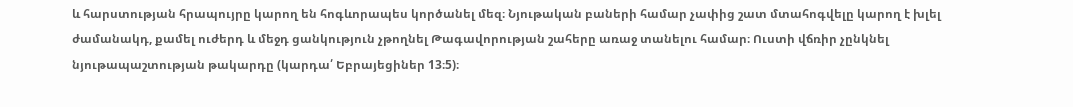և հարստության հրապույրը կարող են հոգևորապես կործանել մեզ։ Նյութական բաների համար չափից շատ մտահոգվելը կարող է խլել ժամանակդ, քամել ուժերդ և մեջդ ցանկություն չթողնել Թագավորության շահերը առաջ տանելու համար։ Ուստի վճռիր չընկնել նյութապաշտության թակարդը (կարդա՛ Եբրայեցիներ 13։5)։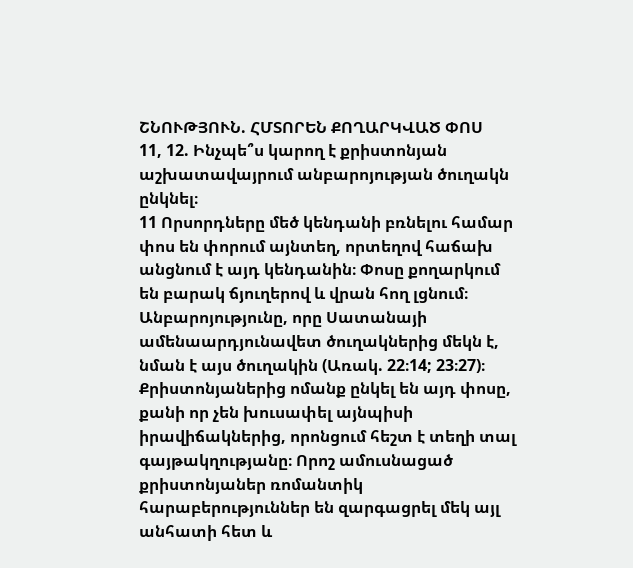ՇՆՈՒԹՅՈՒՆ. ՀՄՏՈՐԵՆ ՔՈՂԱՐԿՎԱԾ ՓՈՍ
11, 12. Ինչպե՞ս կարող է քրիստոնյան աշխատավայրում անբարոյության ծուղակն ընկնել։
11 Որսորդները մեծ կենդանի բռնելու համար փոս են փորում այնտեղ, որտեղով հաճախ անցնում է այդ կենդանին։ Փոսը քողարկում են բարակ ճյուղերով և վրան հող լցնում։ Անբարոյությունը, որը Սատանայի ամենաարդյունավետ ծուղակներից մեկն է, նման է այս ծուղակին (Առակ. 22։14; 23։27)։ Քրիստոնյաներից ոմանք ընկել են այդ փոսը, քանի որ չեն խուսափել այնպիսի իրավիճակներից, որոնցում հեշտ է տեղի տալ գայթակղությանը։ Որոշ ամուսնացած քրիստոնյաներ ռոմանտիկ հարաբերություններ են զարգացրել մեկ այլ անհատի հետ և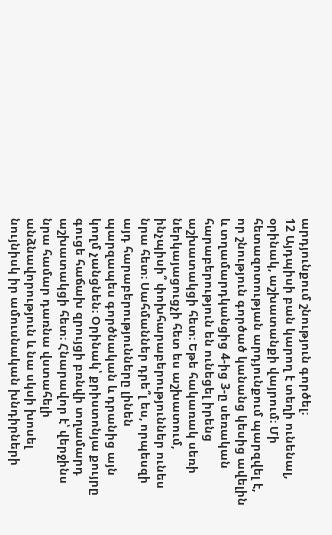արդյունքում շնություն գործել։
12 Այդպիսի բան կարող է տեղի ունենալ, օրինակ, աշխատանքի վայրում։ Մի հետազոտության արդյունքում պարզվել է, որ շնություն գործած կանանց կեսից ավելին և տղամարդկանցից 4-ից 3-ը սեռական հարաբերություն են ունեցել իրենց աշխատակցի հետ։ Եթե հակառակ սեռի ներկայացուցչի հետ ես աշխատում, ինչպիսի՞ փոխհարաբերություններ ունես նրա հետ։ Սահմաններ դրե՞լ ես, որպեսզի այդ հարաբերությունները լինեն պարզապես գործնական և դրանից այն կողմ չանցնեն։ Օրինակ՝ քրիստոնյա քույրը գուցե հաճախ զրույցի բռնվի տղամարդ աշխատակցի հետ։ Հնարավոր է՝ վերջինս նրա համար դառնա վստահելի անձնավորություն և նա սկսի խոսել նույնիսկ իր ամուսնական խնդիրների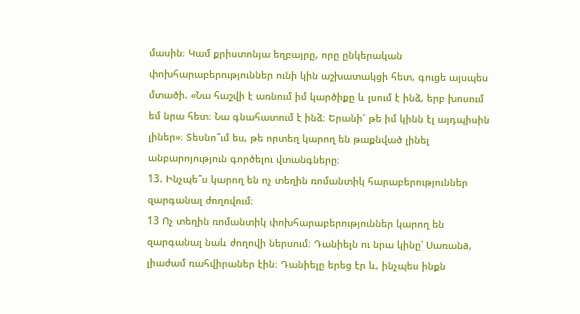մասին։ Կամ քրիստոնյա եղբայրը, որը ընկերական փոխհարաբերություններ ունի կին աշխատակցի հետ, գուցե այսպես մտածի. «Նա հաշվի է առնում իմ կարծիքը և լսում է ինձ, երբ խոսում եմ նրա հետ։ Նա գնահատում է ինձ։ Երանի՜ թե իմ կինն էլ այդպիսին լիներ»։ Տեսնո՞ւմ ես, թե որտեղ կարող են թաքնված լինել անբարոյություն գործելու վտանգները։
13. Ինչպե՞ս կարող են ոչ տեղին ռոմանտիկ հարաբերություններ զարգանալ ժողովում։
13 Ոչ տեղին ռոմանտիկ փոխհարաբերություններ կարող են զարգանալ նաև ժողովի ներսում։ Դանիելն ու նրա կինը՝ Սառանa, լիաժամ ռահվիրաներ էին։ Դանիելը երեց էր և, ինչպես ինքն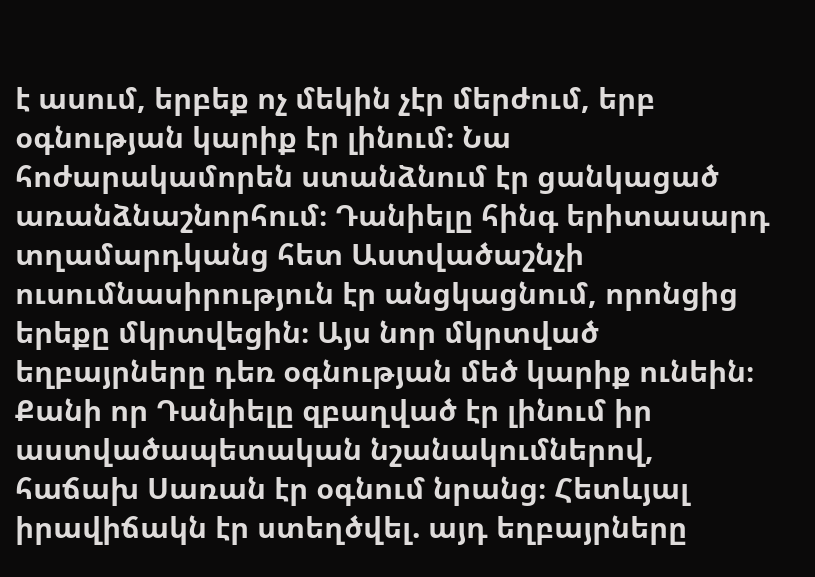է ասում, երբեք ոչ մեկին չէր մերժում, երբ օգնության կարիք էր լինում։ Նա հոժարակամորեն ստանձնում էր ցանկացած առանձնաշնորհում։ Դանիելը հինգ երիտասարդ տղամարդկանց հետ Աստվածաշնչի ուսումնասիրություն էր անցկացնում, որոնցից երեքը մկրտվեցին։ Այս նոր մկրտված եղբայրները դեռ օգնության մեծ կարիք ունեին։ Քանի որ Դանիելը զբաղված էր լինում իր աստվածապետական նշանակումներով, հաճախ Սառան էր օգնում նրանց։ Հետևյալ իրավիճակն էր ստեղծվել. այդ եղբայրները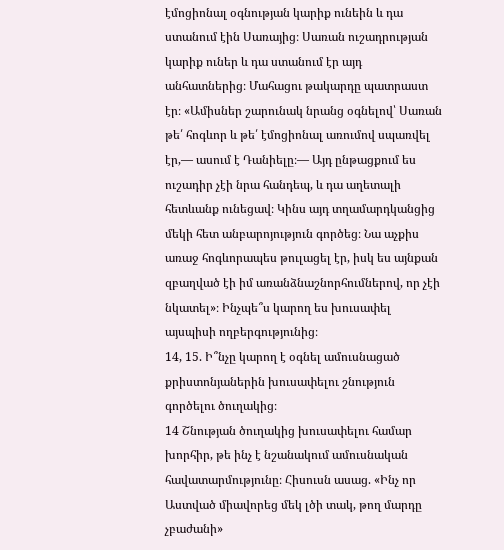էմոցիոնալ օգնության կարիք ունեին և դա ստանում էին Սառայից։ Սառան ուշադրության կարիք ուներ և դա ստանում էր այդ անհատներից։ Մահացու թակարդը պատրաստ էր։ «Ամիսներ շարունակ նրանց օգնելով՝ Սառան թե՛ հոգևոր և թե՛ էմոցիոնալ առումով սպառվել էր,— ասում է Դանիելը։— Այդ ընթացքում ես ուշադիր չէի նրա հանդեպ, և դա աղետալի հետևանք ունեցավ։ Կինս այդ տղամարդկանցից մեկի հետ անբարոյություն գործեց։ Նա աչքիս առաջ հոգևորապես թուլացել էր, իսկ ես այնքան զբաղված էի իմ առանձնաշնորհումներով, որ չէի նկատել»։ Ինչպե՞ս կարող ես խուսափել այսպիսի ողբերգությունից։
14, 15. Ի՞նչը կարող է օգնել ամուսնացած քրիստոնյաներին խուսափելու շնություն գործելու ծուղակից։
14 Շնության ծուղակից խուսափելու համար խորհիր, թե ինչ է նշանակում ամուսնական հավատարմությունը։ Հիսուսն ասաց. «Ինչ որ Աստված միավորեց մեկ լծի տակ, թող մարդը չբաժանի»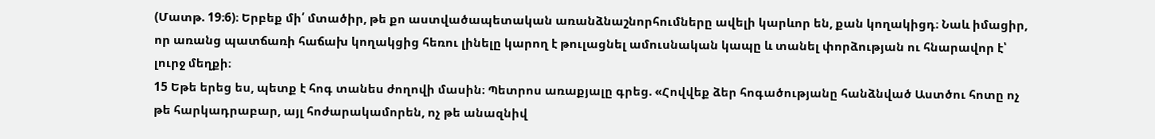(Մատթ. 19։6)։ Երբեք մի՛ մտածիր, թե քո աստվածապետական առանձնաշնորհումները ավելի կարևոր են, քան կողակիցդ։ Նաև իմացիր, որ առանց պատճառի հաճախ կողակցից հեռու լինելը կարող է թուլացնել ամուսնական կապը և տանել փորձության ու հնարավոր է՝ լուրջ մեղքի։
15 Եթե երեց ես, պետք է հոգ տանես ժողովի մասին։ Պետրոս առաքյալը գրեց. «Հովվեք ձեր հոգածությանը հանձնված Աստծու հոտը ոչ թե հարկադրաբար, այլ հոժարակամորեն, ոչ թե անազնիվ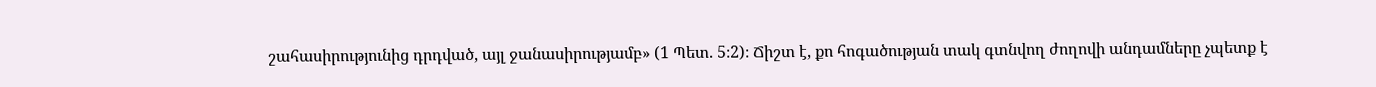շահասիրությունից դրդված, այլ ջանասիրությամբ» (1 Պետ. 5։2)։ Ճիշտ է, քո հոգածության տակ գտնվող ժողովի անդամները չպետք է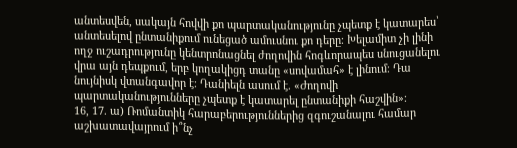անտեսվեն, սակայն հովվի քո պարտականությունը չպետք է կատարես՝ անտեսելով ընտանիքում ունեցած ամուսնու քո դերը։ Խելամիտ չի լինի ողջ ուշադրությունը կենտրոնացնել ժողովին հոգևորապես սնուցանելու վրա այն դեպքում, երբ կողակիցդ տանը «սովամահ» է լինում։ Դա նույնիսկ վտանգավոր է։ Դանիելն ասում է. «Ժողովի պարտականությունները չպետք է կատարել ընտանիքի հաշվին»։
16, 17. ա) Ռոմանտիկ հարաբերություններից զգուշանալու համար աշխատավայրում ի՞նչ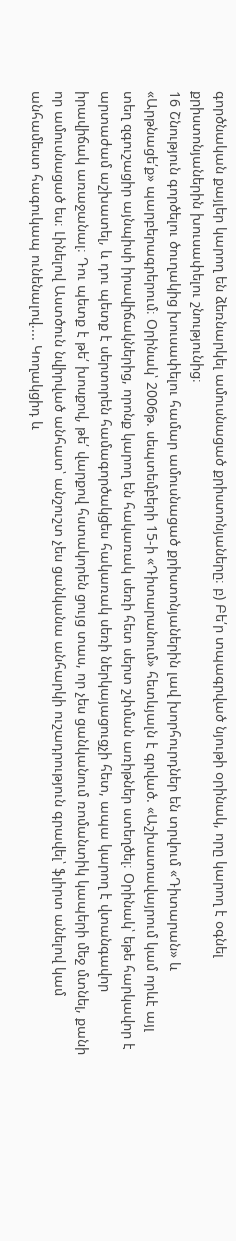գործնական քայլեր կարող են ձեռնարկել ամուսնացած քրիստոնյաները։ բ) Բե՛ր տպագրված նյութի օրինակ, որը կարող է օգնել քրիստոնյաներին խուսափելու շնությունից։
16 Շնություն գործելու ծուղակից խուսափելու համար ամուսնացած քրիստոնյաներին լավ խորհուրդներ են տրվում «Դիտարան» և «Արթնացե՛ք» պարբերագրերում։ Օրինակ՝ 2006թ. սեպտեմբերի 15-ի «Դիտարանում» հետևյալն է գրված. «Աշխատավայրում կամ որևէ այլ տեղ զգուշացիր այնպիսի իրավիճակներից, որոնք կարող են հակառակ սեռի հետ սերտ շփման առիթներ ստեղծել։ Օրինակ՝ եթե հարկավոր է արտաժամ աշխատել, և դու պետք է սերտորեն համագործակցես հակառակ սեռի ներկայացուցչի հետ, ապա կարող է վտանգավոր իրավիճակ առաջանալ։ Դու պետք է թե՛ խոսքով, թե՛ վարքով հստակորեն ցույց տաս, որ չես ցանկանում ռոմանտիկ կապերի մեջ մտնել, քանի որ ամուսնացած ես։ Լինելով Աստծուն նվիրված անհատ՝ անշուշտ չես ցանկանա անհարկի ուշադրություն գրավել՝ ֆլիրտ անելով կամ անհամեստ հագուկապ ունենալով.... Կողակցիդ և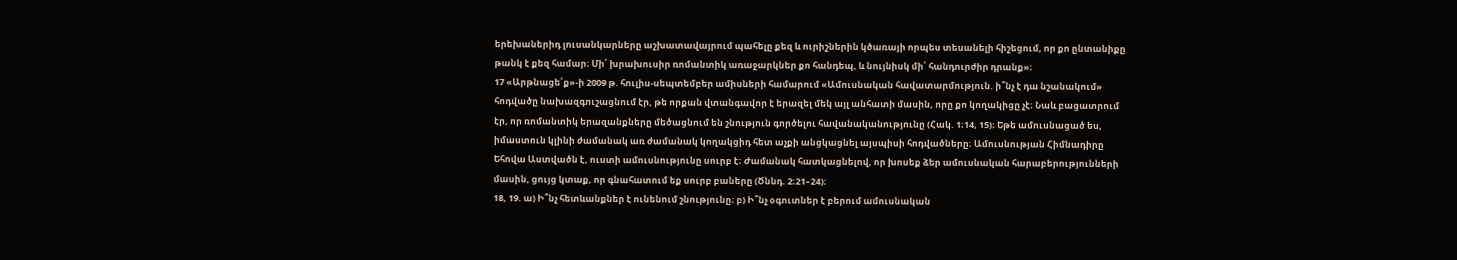երեխաներիդ լուսանկարները աշխատավայրում պահելը քեզ և ուրիշներին կծառայի որպես տեսանելի հիշեցում, որ քո ընտանիքը թանկ է քեզ համար։ Մի՛ խրախուսիր ռոմանտիկ առաջարկներ քո հանդեպ, և նույնիսկ մի՛ հանդուրժիր դրանք»։
17 «Արթնացե՛ք»-ի 2009 թ. հուլիս-սեպտեմբեր ամիսների համարում «Ամուսնական հավատարմություն. ի՞նչ է դա նշանակում» հոդվածը նախազգուշացնում էր, թե որքան վտանգավոր է երազել մեկ այլ անհատի մասին, որը քո կողակիցը չէ։ Նաև բացատրում էր, որ ռոմանտիկ երազանքները մեծացնում են շնություն գործելու հավանականությունը (Հակ. 1։14, 15)։ Եթե ամուսնացած ես, իմաստուն կլինի ժամանակ առ ժամանակ կողակցիդ հետ աչքի անցկացնել այսպիսի հոդվածները։ Ամուսնության Հիմնադիրը Եհովա Աստվածն է, ուստի ամուսնությունը սուրբ է։ Ժամանակ հատկացնելով, որ խոսեք ձեր ամուսնական հարաբերությունների մասին, ցույց կտաք, որ գնահատում եք սուրբ բաները (Ծննդ. 2։21–24)։
18, 19. ա) Ի՞նչ հետևանքներ է ունենում շնությունը։ բ) Ի՞նչ օգուտներ է բերում ամուսնական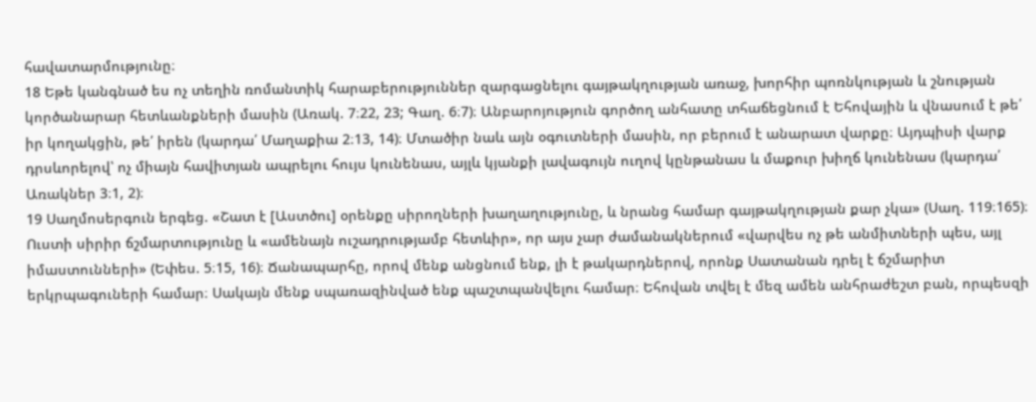հավատարմությունը։
18 Եթե կանգնած ես ոչ տեղին ռոմանտիկ հարաբերություններ զարգացնելու գայթակղության առաջ, խորհիր պոռնկության և շնության կործանարար հետևանքների մասին (Առակ. 7։22, 23; Գաղ. 6։7)։ Անբարոյություն գործող անհատը տհաճեցնում է Եհովային և վնասում է թե՛ իր կողակցին, թե՛ իրեն (կարդա՛ Մաղաքիա 2։13, 14)։ Մտածիր նաև այն օգուտների մասին, որ բերում է անարատ վարքը։ Այդպիսի վարք դրսևորելով՝ ոչ միայն հավիտյան ապրելու հույս կունենաս, այլև կյանքի լավագույն ուղով կընթանաս և մաքուր խիղճ կունենաս (կարդա՛ Առակներ 3։1, 2)։
19 Սաղմոսերգուն երգեց. «Շատ է [Աստծու] օրենքը սիրողների խաղաղությունը, և նրանց համար գայթակղության քար չկա» (Սաղ. 119։165)։ Ուստի սիրիր ճշմարտությունը և «ամենայն ուշադրությամբ հետևիր», որ այս չար ժամանակներում «վարվես ոչ թե անմիտների պես, այլ իմաստունների» (Եփես. 5։15, 16)։ Ճանապարհը, որով մենք անցնում ենք, լի է թակարդներով, որոնք Սատանան դրել է ճշմարիտ երկրպագուների համար։ Սակայն մենք սպառազինված ենք պաշտպանվելու համար։ Եհովան տվել է մեզ ամեն անհրաժեշտ բան, որպեսզի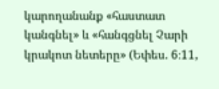կարողանանք «հաստատ կանգնել» և «հանգցնել Չարի կրակոտ նետերը» (Եփես. 6։11,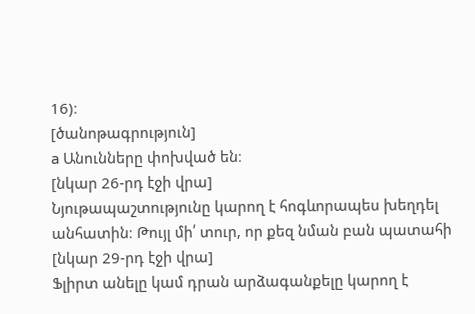16)։
[ծանոթագրություն]
a Անունները փոխված են։
[նկար 26-րդ էջի վրա]
Նյութապաշտությունը կարող է հոգևորապես խեղդել անհատին։ Թույլ մի՛ տուր, որ քեզ նման բան պատահի
[նկար 29-րդ էջի վրա]
Ֆլիրտ անելը կամ դրան արձագանքելը կարող է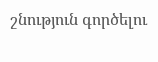շնություն գործելու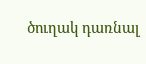ծուղակ դառնալ